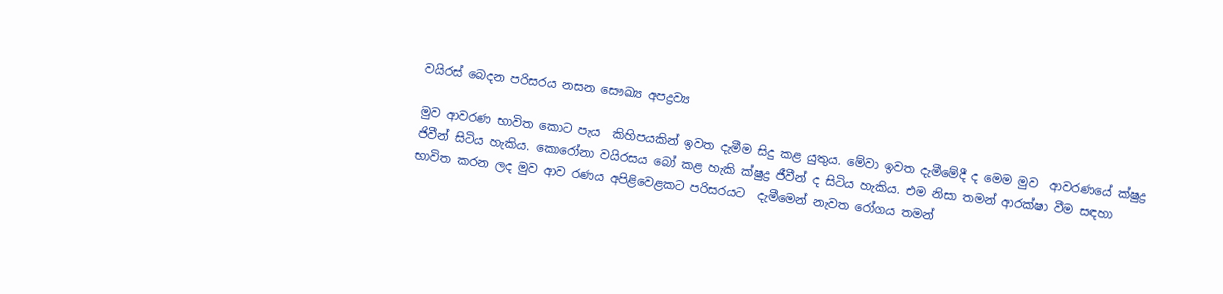වයිරස් බෙදන පරිසරය නසන සෞඛ්‍ය අපද්‍රව්‍ය

මුව ආවරණ භාවිත කොට පැය  කිහිපයකින් ඉවත දැමීම සිදු කළ යුතුය. මේවා ඉවත දැමීමේදී ද මෙම මුව  ආවරණයේ ක්ෂුද්‍ර ජිවීන් සිටිය හැකිය. කොරෝනා වයිරසය බෝ කළ හැකි ක්ෂුද්‍ර ජීවීන් ද සිටිය හැකිය. එම නිසා තමන් ආරක්ෂා වීම සඳහා භාවිත කරන ලද මුව ආව රණය අපිළිවෙළකට පරිසරයට  දැමීමෙන් නැවත රෝගය තමන්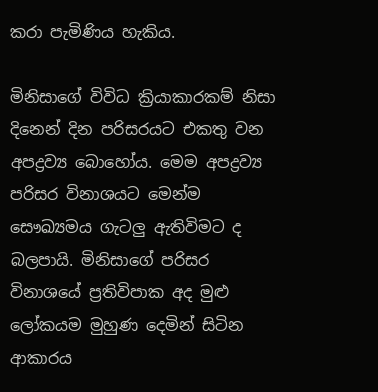කරා පැමිණිය හැකිය.

මිනිසාගේ විවිධ ක්‍රියාකාරකම් නිසා දිනෙන් දින පරිසරයට එකතු වන අපද්‍රව්‍ය බොහෝය. මෙම අපද්‍රව්‍ය පරිසර විනාශයට මෙන්ම සෞඛ්‍යමය ගැටලු ඇතිවිමට ද බලපායි. මිනිසාගේ පරිසර විනාශයේ ප්‍රතිවිපාක අද මුළු ලෝකයම මුහුණ දෙමින් සිටින ආකාරය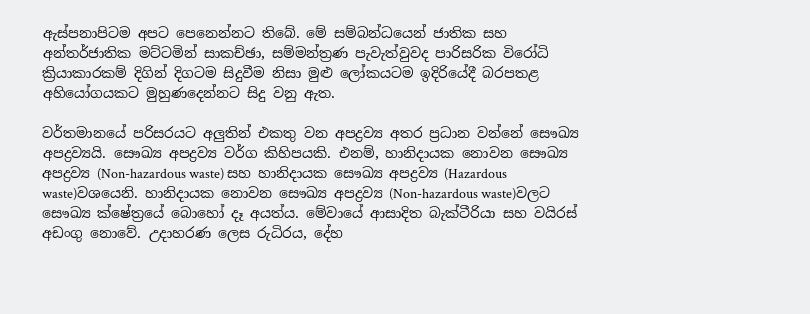ඇස්පනාපිටම අපට පෙනෙන්නට තිබේ. මේ සම්බන්ධයෙන් ජාතික සහ අන්තර්ජාතික මට්ටමින් සාකච්ඡා, සම්මන්ත්‍රණ පැවැත්වුවද පාරිසරික විරෝධි ක්‍රියාකාරකම් දිගින් දිගටම සිදුවීම නිසා මුළු ලෝකයටම ඉදිරියේදී බරපතළ අහියෝගයකට මුහුණදෙන්නට සිදු වනු ඇත.

වර්තමානයේ පරිසරයට අලුතින් එකතු වන අපද්‍රව්‍ය අතර ප්‍රධාන වන්නේ සෞඛ්‍ය අපද්‍රව්‍යයි. සෞඛ්‍ය අපද්‍රව්‍ය වර්ග කිහිපයකි. එනම්, හානිදායක නොවන සෞඛ්‍ය අපද්‍රව්‍ය (Non-hazardous waste) සහ හානිදායක සෞඛ්‍ය අපද්‍රව්‍ය (Hazardous waste)වශයෙනි. හානිදායක නොවන සෞඛ්‍ය අපද්‍රව්‍ය (Non-hazardous waste)වලට සෞඛ්‍ය ක්ෂේත්‍රයේ බොහෝ දෑ අයත්ය. මේවායේ ආසාදිත බැක්ටීරියා සහ වයිරස් අඩංගු නොවේ. උදාහරණ ලෙස රුධිරය, දේහ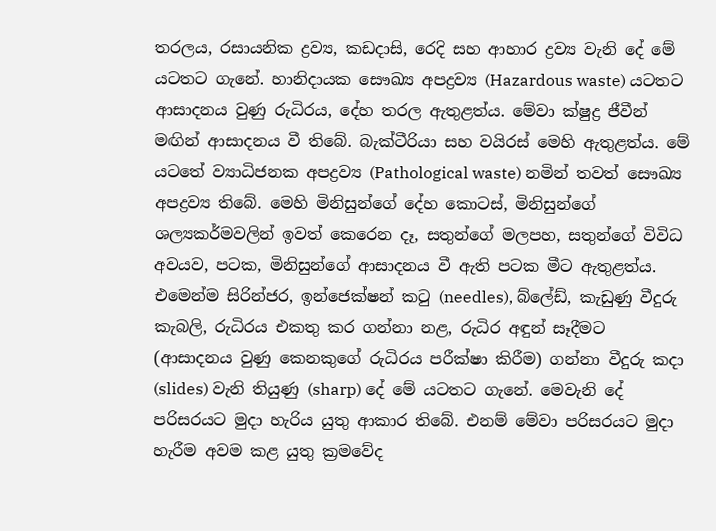තරලය, රසායනික ද්‍රව්‍ය, කඩදාසි, රෙදි සහ ආහාර ද්‍රව්‍ය වැනි දේ මේ යටතට ගැනේ. හානිදායක සෞඛ්‍ය අපද්‍රව්‍ය (Hazardous waste) යටතට ආසාදනය වුණු රුධිරය, දේහ තරල ඇතුළත්ය. මේවා ක්ෂුද්‍ර ජීවීන් මඟින් ආසාදනය වී තිබේ. බැක්ටීරියා සහ වයිරස් මෙහි ඇතුළත්ය. මේ යටතේ ව්‍යාධිජනක අපද්‍රව්‍ය (Pathological waste) නමින් තවත් සෞඛ්‍ය අපද්‍රව්‍ය තිබේ. මෙහි මිනිසුන්ගේ‍ දේහ කොටස්, මිනිසුන්ගේ ශල්‍යකර්මවලින් ඉවත් කෙරෙන දෑ, සතුන්ගේ මලපහ, සතුන්ගේ විවිධ අවයව, පටක, මිනිසුන්ගේ ආසාදනය වී ඇති පටක මීට ඇතුළත්ය. එමෙන්ම සිරින්ජර, ඉන්ජෙක්ෂන් කටු (needles), බ්ලේඩ්, කැඩුණු වීදුරු කැබලි, රුධිරය එකතු කර ගන්නා නළ, රුධිර අඳුන් සෑදීමට (ආසාදනය වුණු කෙනකුගේ රුධිරය පරීක්ෂා කිරීම) ගන්නා වීදුරු කදා (slides) වැනි තියුණු (sharp) දේ මේ යටතට ගැනේ. මෙවැනි දේ පරිසරයට මුදා හැරිය යුතු ආකාර තිබේ. එනම් මේවා පරිසරයට මුදා හැරීම අවම කළ යුතු ක්‍රමවේද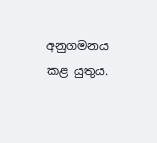අනුගමනය කළ යුතුය.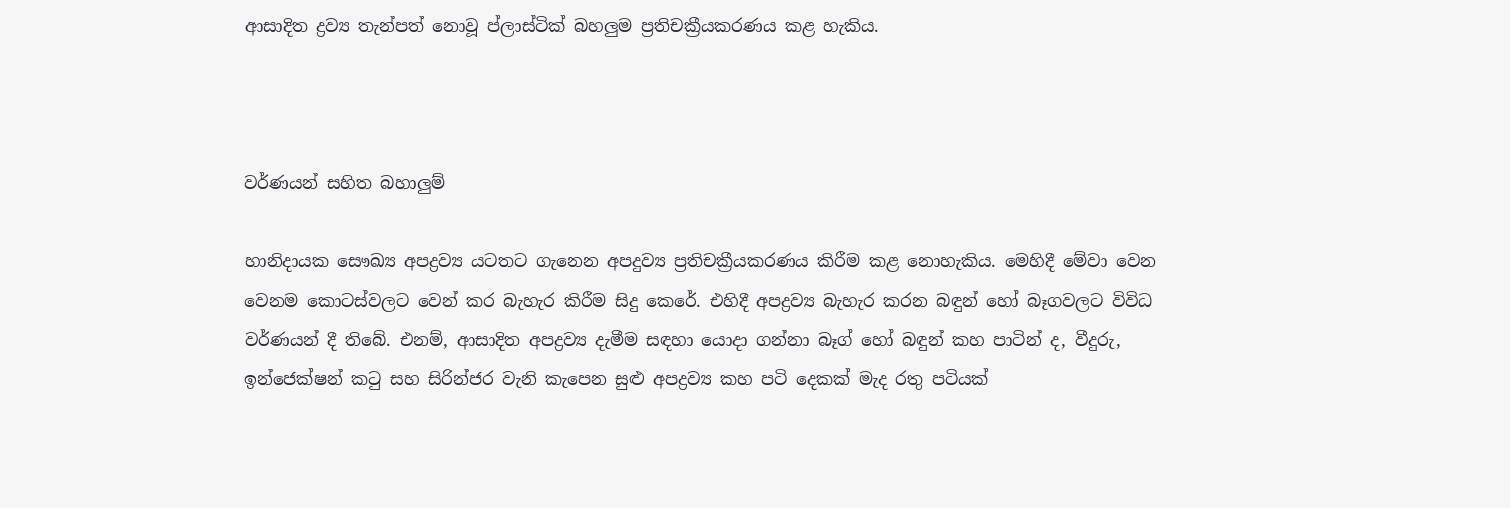ආසාදිත ද්‍රව්‍ය තැන්පත් නොවූ ප්ලාස්ටික් බහලුම ප්‍රතිචක්‍රීයකරණය කළ හැකිය.



වර්ණයන් සහිත බහාලුම්

හානිදායක සෞඛ්‍ය අපද්‍රව්‍ය යටතට ගැනෙන අපදුව්‍ය ප්‍රතිචක්‍රීයකරණය කිරීම කළ නොහැකිය. මෙහිදී මේවා වෙන වෙනම කොටස්වලට වෙන් කර බැහැර කිරීම සිදු කෙරේ. එහිදී අපද්‍රව්‍ය බැහැර කරන බඳුන් හෝ බෑගවලට විවිධ වර්ණයන් දී තිබේ. එනම්, ආසාදිත අපද්‍රව්‍ය දැමීම සඳහා යොදා ගන්නා බෑග් හෝ බඳුන් කහ පාටින් ද, වීදුරු, ඉන්ජෙක්ෂන් කටු සහ සිරින්ජර වැනි කැපෙන සුළු අපද්‍රව්‍ය කහ පටි දෙකක් මැද රතු පටියක්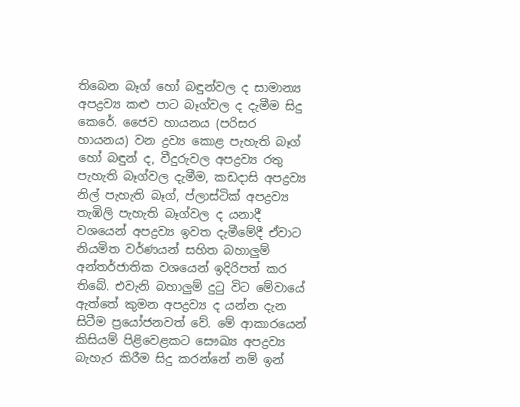තිබෙන බෑග් හෝ බඳුන්වල ද සාමාන්‍ය අපද්‍රව්‍ය කළු පාට බෑග්වල ද දැමීම සිදු කෙරේ. ජෛව හායනය (පරිසර හායනය) වන ද්‍රව්‍ය කොළ පැහැති බෑග් හෝ බඳුන් ද, වීදුරුවල අපද්‍රව්‍ය රතු පැහැති බෑග්වල දැමීම, කඩදාසි අපද්‍රව්‍ය නිල් පැහැති බෑග්, ප්ලාස්ටික් අපද්‍රව්‍ය තැඹිලි පැහැති බෑග්වල ද යනාදී වශයෙන් අපද්‍රව්‍ය ඉවත දැමීමේදී ඒවාට නියමිත වර්ණයන් සහිත බහාලුම් අන්තර්ජාතික වශයෙන් ඉදිරිපත් කර තිබේ. එවැනි බහාලුම් දුටු විට මේවායේ ඇත්තේ කුමන අපද්‍රව්‍ය ද යන්න දැන සිටීම ප්‍රයෝජනවත් වේ. මේ ආකාරයෙන් කිසියම් පිළිවෙළකට සෞඛ්‍ය අපද්‍රව්‍ය බැහැර කිරීම සිදු කරන්නේ නම් ඉන්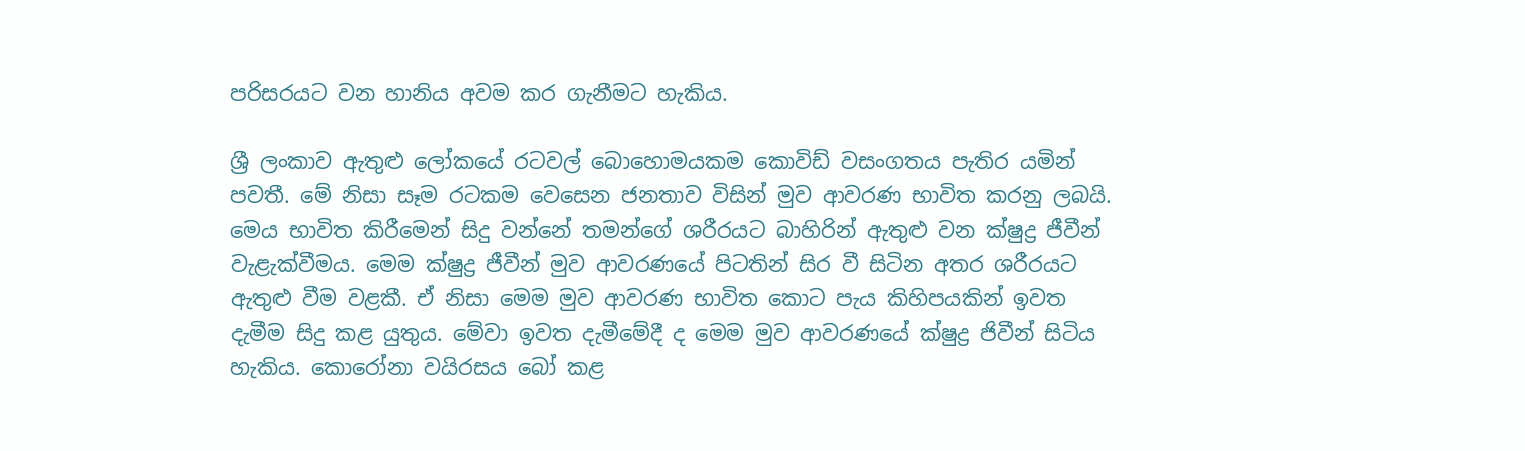පරිසරයට වන හානිය අවම කර ගැනීමට හැකිය.

ශ්‍රී ලංකාව ඇතුළු ලෝකයේ රටවල් බොහොමයකම කොවිඩ් වසංගතය පැතිර යමින් පවතී. මේ නිසා සෑම රටකම වෙසෙන ජනතාව විසින් මුව ආවරණ භාවිත කරනු ලබයි. මෙය භාවිත කිරීමෙන් සිදු වන්නේ තමන්ගේ ශරීරයට බාහිරින් ඇතුළු වන ක්ෂුද්‍ර ජීවීන් වැළැක්වීමය. මෙම ක්ෂුද්‍ර ජීවීන් මුව ආවරණයේ පිටතින් සිර වී සිටින අතර ශරීරයට ඇතුළු වීම වළකී. ඒ නිසා මෙම මුව ආවරණ භාවිත කොට පැය කිහිපයකින් ඉවත දැමීම සිදු කළ යුතුය. මේවා ඉවත දැමීමේදී ද මෙම මුව ආවරණයේ ක්ෂුද්‍ර ජිවීන් සිටිය හැකිය. කොරෝනා වයිරසය බෝ කළ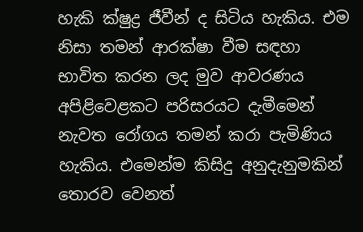හැකි ක්ෂුද්‍ර ජීවීන් ද සිටිය හැකිය. එම නිසා තමන් ආරක්ෂා වීම සඳහා භාවිත කරන ලද මුව ආවරණය අපිළිවෙළකට පරිසරයට දැමීමෙන් නැවත රෝගය තමන් කරා පැමිණිය හැකිය. එමෙන්ම කිසිදු අනුදැනුමකින් තොරව වෙනත්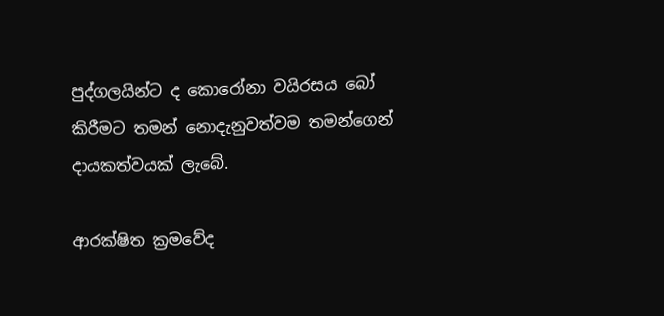පුද්ගලයින්ට ද කොරෝනා වයිරසය බෝ කිරීමට තමන් නොදැනුවත්වම තමන්ගෙන් දායකත්වයක් ලැබේ.

ආරක්ෂිත ක්‍රමවේද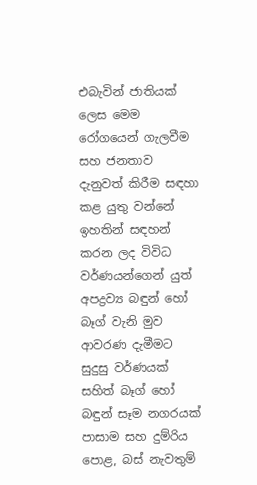එබැවින් ජාතියක් ලෙස මෙම රෝගයෙන් ගැලවීම සහ ජනතාව දැනුවත් කිරීම සඳහා කළ යුතු වන්නේ ඉහතින් සඳහන් කරන ලද විවිධ වර්ණයන්ගෙන් යුත් අපද්‍රව්‍ය බඳුන් හෝ බෑග් වැනි මුව ආවරණ දැමීමට සුදුසු වර්ණයක් සහිත් බෑග් හෝ බඳුන් සෑම නගරයක් පාසාම සහ දුම්රිය පොළ, බස් නැවතුම්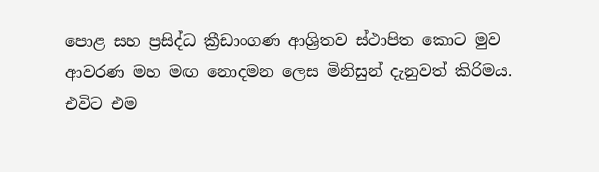පොළ සහ ප්‍රසිද්ධ ක්‍රීඩාංගණ ආශ්‍රිතව ස්ථාපිත කොට මුව ආවරණ මහ මඟ නොදමන ලෙස මිනිසුන් දැනුවත් කිරිමය. එවිට එම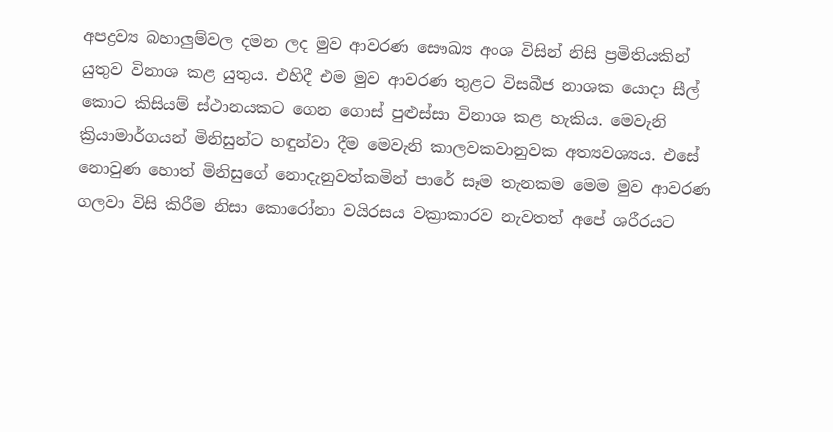අපද්‍රව්‍ය බහාලුම්වල දමන ලද මුව ආවරණ සෞඛ්‍ය අංශ විසින් නිසි ප්‍රමිතියකින් යුතුව විනාශ කළ යුතුය. එහිදී එම මුව ආවරණ තුළට විසබීජ නාශක යොදා සීල් කොට කිසියම් ස්ථානයකට ගෙන ගොස් පුළුස්සා විනාශ කළ හැකිය. මෙවැනි ක්‍රියාමාර්ගයන් මිනිසුන්ට හඳුන්වා දීම මෙවැනි කාලවකවානුවක අත්‍යවශ්‍යය. එසේ නොවුණ හොත් මිනිසුගේ නොදැනුවත්කමින් පාරේ සෑම තැනකම මෙම මුව ආවරණ ගලවා විසි කිරීම නිසා කොරෝනා වයිරසය වක්‍රාකාරව නැවතත් අපේ ශරීරයට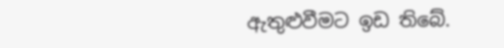ඇතුළුවීමට ඉඩ තිබේ.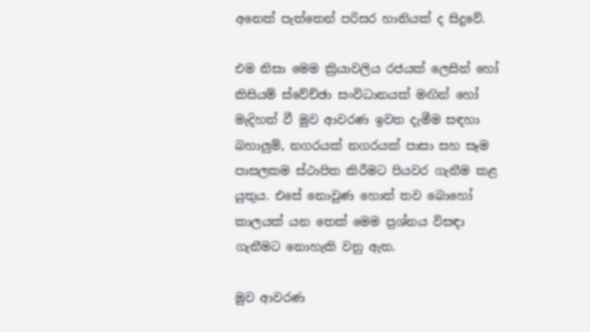අනෙක් පැත්තෙන් පරිසර හානියක් ද සිදුවේ.

එම නිසා මෙම ක්‍රියාවලිය රජයක් ලෙසින් හෝ කිසියම් ස්වේච්ඡා සංවිධානයක් මඟින් හෝ මැදිහත් වී මුව ආවරණ ඉවත දැමීම සඳහා බහාලුම්, නගරයක් නගරයක් පාසා සහ සෑම පාසලකම ස්ථාපිත කිරීමට පියවර ගැනීම කළ යුතුය. එසේ නොවුණ හොත් තව බොහෝ කාලයක් යන තෙක් මෙම ප්‍රශ්නය විසඳා ගැනීමට නොහැකි වනු ඇත.

මුව ආවරණ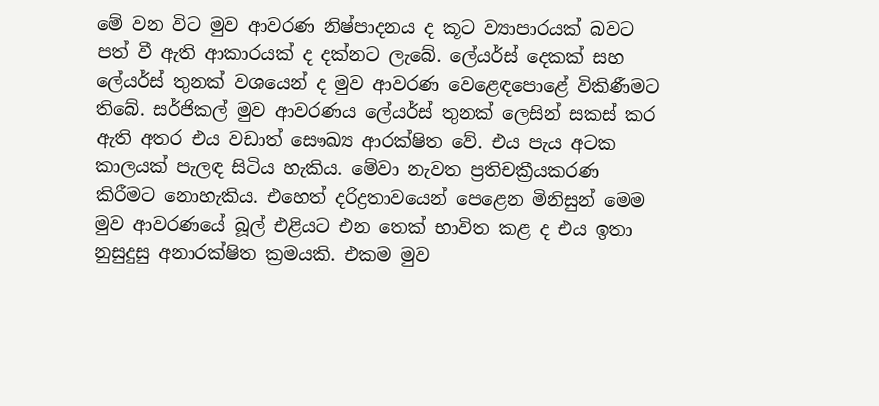මේ වන විට මුව ආවරණ නිෂ්පාදනය ද කූට ව්‍යාපාරයක් බවට පත් වී ඇති ආකාරයක් ද දක්නට ලැබේ. ලේයර්ස් දෙකක් සහ ලේයර්ස් තුනක් වශයෙන් ද මුව ආවරණ වෙළෙඳපොළේ විකිණීමට තිබේ. සර්ජිකල් මුව ආවරණය ලේයර්ස් තුනක් ලෙසින් සකස් කර ඇති අතර එය වඩාත් සෞඛ්‍ය ආරක්ෂිත වේ. එය පැය අටක කාලයක් පැලඳ සිටිය හැකිය. මේවා නැවත ප්‍රතිචක්‍රීයකරණ කිරීමට නොහැකිය. එහෙත් දරිද්‍රතාවයෙන් පෙළෙන මිනිසුන් මෙම මුව ආවරණයේ බූල් එළියට එන තෙක් භාවිත කළ ද එය ඉතා නුසුදුසු අනාරක්ෂිත ක්‍රමයකි. එකම මුව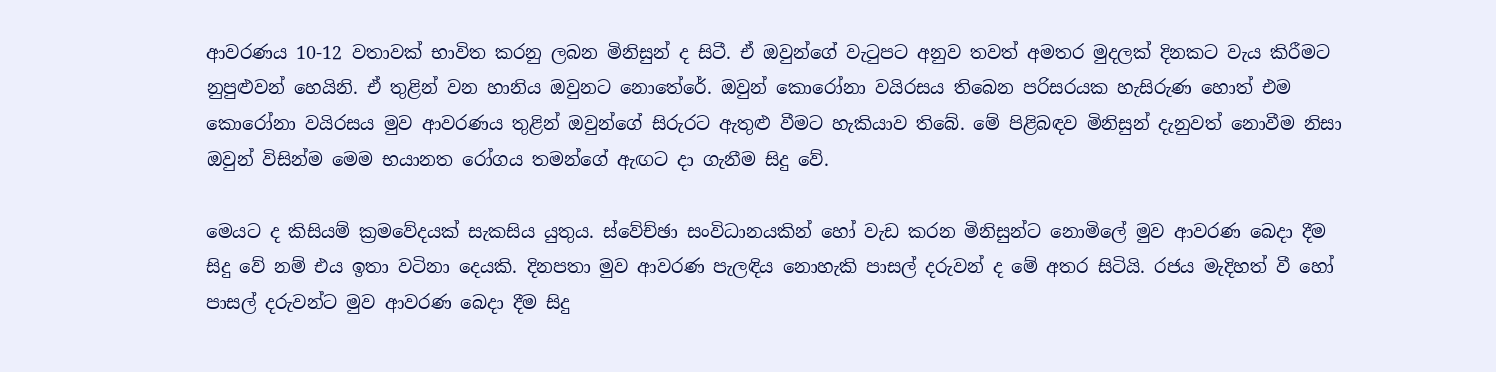ආවරණය 10-12 වතාවක් භාවිත කරනු ලබන මිනිසුන් ද සිටී. ඒ ඔවුන්ගේ වැටුපට අනුව තවත් අමතර මුදලක් දිනකට වැය කිරීමට නුපුළුවන් හෙයිනි. ඒ තුළින් වන හානිය ඔවුනට නොතේරේ. ඔවුන් කොරෝනා වයිරසය තිබෙන පරිසරයක හැසිරුණ හොත් එම කොරෝනා වයිරසය මුව ආවරණය තුළින් ඔවුන්ගේ සිරුරට ඇතුළු වීමට හැකියාව තිබේ. මේ පිළිබඳව මිනිසුන් දැනුවත් නොවීම නිසා ඔවුන් විසින්ම මෙම භයානත රෝගය තමන්ගේ ඇඟට දා ගැනීම සිදු වේ.

මෙයට ද කිසියම් ක්‍රමවේදයක් සැකසිය යුතුය. ස්වේච්ඡා සංවිධානයකින් හෝ වැඩ කරන මිනිසුන්ට නොමිලේ මුව ආවරණ බෙදා දීම සිදු වේ නම් එය ඉතා වටිනා දෙයකි. දිනපතා මුව ආවරණ පැලඳිය නොහැකි පාසල් දරුවන් ද මේ අතර සිටියි. රජය මැදිහත් වී හෝ පාසල් දරුවන්ට මුව ආවරණ බෙදා දීම සිදු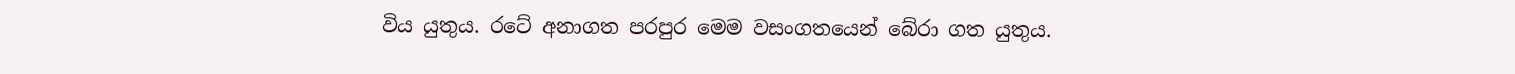විය යුතුය. රටේ අනාගත පරපුර මෙම වසංගතයෙන් බේරා ගත යුතුය.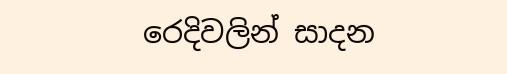රෙදිවලින් සාදන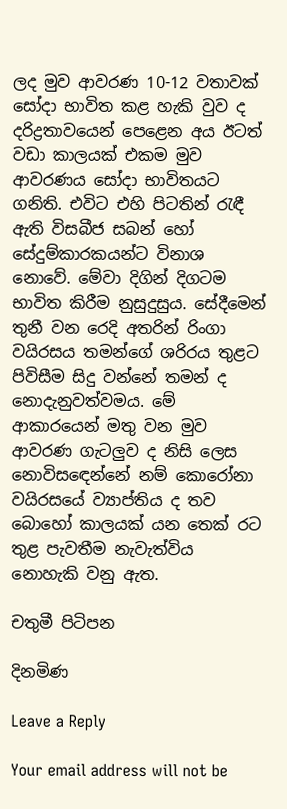ලද මුව ආවරණ 10-12 වතාවක් සෝදා භාවිත කළ හැකි වුව ද දරිද්‍රතාවයෙන් පෙළෙන අය ඊටත් වඩා කාලයක් එකම මුව ආවරණය සෝදා භාවිතයට ගනිති. එවිට එහි පිටතින් රැඳී ඇති විසබීජ සබන් හෝ සේදුම්කාරකයන්ට විනාශ නොවේ. මේවා දිගින් දිගටම භාවිත කිරීම නුසුදුසුය. සේදීමෙන් තුනී වන රෙදි අතරින් රිංගා වයිරසය තමන්ගේ ශරිරය තුළට පිවිසීම සිදු වන්නේ තමන් ද නොදැනුවත්වමය. මේ ආකාරයෙන් මතු වන මුව ආවරණ ගැටලුව ද නිසි ලෙස නොවිස‍‍ඳෙන්නේ නම් කොරෝනා වයිරසයේ ව්‍යාප්තිය ද තව බොහෝ කාලයක් යන තෙක් රට තුළ පැවතීම නැවැත්විය නොහැකි වනු ඇත.

චතුමී පිටිපන

දිනමිණ

Leave a Reply

Your email address will not be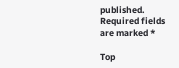published. Required fields are marked *

Top